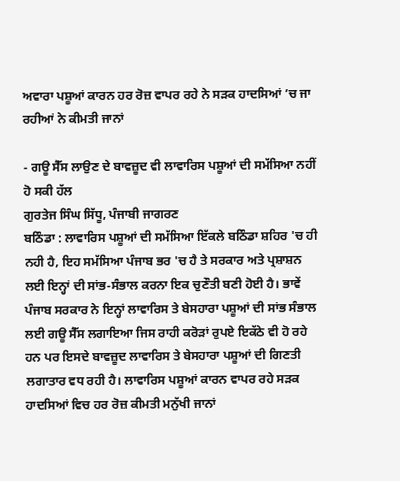ਅਵਾਰਾ ਪਸ਼ੂਆਂ ਕਾਰਨ ਹਰ ਰੋਜ਼ ਵਾਪਰ ਰਹੇ ਨੇ ਸੜਕ ਹਾਦਸਿਆਂ ’ਚ ਜਾ ਰਹੀਆਂ ਨੇ ਕੀਮਤੀ ਜਾਨਾਂ

- ਗਊ ਸੈੱਸ ਲਾਉਣ ਦੇ ਬਾਵਜ਼ੂਦ ਵੀ ਲਾਵਾਰਿਸ ਪਸ਼ੂਆਂ ਦੀ ਸਮੱਸਿਆ ਨਹੀਂ ਹੋ ਸਕੀ ਹੱਲ
ਗੁਰਤੇਜ ਸਿੰਘ ਸਿੱਧੂ, ਪੰਜਾਬੀ ਜਾਗਰਣ
ਬਠਿੰਡਾ : ਲਾਵਾਰਿਸ ਪਸ਼ੂਆਂ ਦੀ ਸਮੱਸਿਆ ਇੱਕਲੇ ਬਠਿੰਡਾ ਸ਼ਹਿਰ 'ਚ ਹੀ ਨਹੀ ਹੈ, ਇਹ ਸਮੱਸਿਆ ਪੰਜਾਬ ਭਰ 'ਚ ਹੈ ਤੇ ਸਰਕਾਰ ਅਤੇ ਪ੍ਰਸ਼ਾਸ਼ਨ ਲਈ ਇਨ੍ਹਾਂ ਦੀ ਸਾਂਭ-ਸੰਭਾਲ ਕਰਨਾ ਇਕ ਚੁਣੌਤੀ ਬਣੀ ਹੋਈ ਹੈ। ਭਾਵੇਂ ਪੰਜਾਬ ਸਰਕਾਰ ਨੇ ਇਨ੍ਹਾਂ ਲਾਵਾਰਿਸ ਤੇ ਬੇਸਹਾਰਾ ਪਸ਼ੂਆਂ ਦੀ ਸਾਂਭ ਸੰਭਾਲ ਲਈ ਗਊ ਸੈੱਸ ਲਗਾਇਆ ਜਿਸ ਰਾਹੀ ਕਰੋੜਾਂ ਰੁਪਏ ਇਕੱਠੇ ਵੀ ਹੋ ਰਹੇ ਹਨ ਪਰ ਇਸਦੇ ਬਾਵਜ਼ੂਦ ਲਾਵਾਰਿਸ ਤੇ ਬੇਸਹਾਰਾ ਪਸ਼ੂਆਂ ਦੀ ਗਿਣਤੀ ਲਗਾਤਾਰ ਵਧ ਰਹੀ ਹੈ। ਲਾਵਾਰਿਸ ਪਸ਼ੂਆਂ ਕਾਰਨ ਵਾਪਰ ਰਹੇ ਸੜਕ ਹਾਦਸਿਆਂ ਵਿਚ ਹਰ ਰੋਜ਼ ਕੀਮਤੀ ਮਨੁੱਖੀ ਜਾਨਾਂ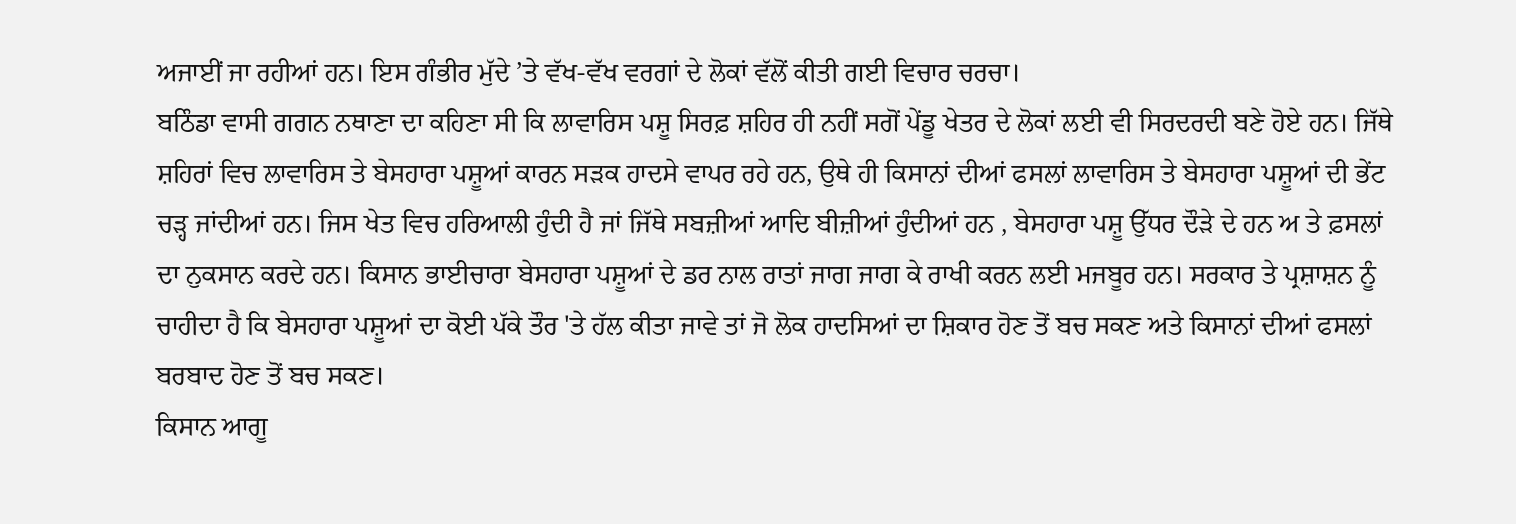ਅਜਾਈਂ ਜਾ ਰਹੀਆਂ ਹਨ। ਇਸ ਗੰਭੀਰ ਮੁੱਦੇ ’ਤੇ ਵੱਖ-ਵੱਖ ਵਰਗਾਂ ਦੇ ਲੋਕਾਂ ਵੱਲੋਂ ਕੀਤੀ ਗਈ ਵਿਚਾਰ ਚਰਚਾ।
ਬਠਿੰਡਾ ਵਾਸੀ ਗਗਨ ਨਥਾਣਾ ਦਾ ਕਹਿਣਾ ਸੀ ਕਿ ਲਾਵਾਰਿਸ ਪਸ਼ੂ ਸਿਰਫ਼ ਸ਼ਹਿਰ ਹੀ ਨਹੀਂ ਸਗੋਂ ਪੇਂਡੂ ਖੇਤਰ ਦੇ ਲੋਕਾਂ ਲਈ ਵੀ ਸਿਰਦਰਦੀ ਬਣੇ ਹੋਏ ਹਨ। ਜਿੱਥੇ ਸ਼ਹਿਰਾਂ ਵਿਚ ਲਾਵਾਰਿਸ ਤੇ ਬੇਸਹਾਰਾ ਪਸ਼ੂਆਂ ਕਾਰਨ ਸੜਕ ਹਾਦਸੇ ਵਾਪਰ ਰਹੇ ਹਨ, ਉਥੇ ਹੀ ਕਿਸਾਨਾਂ ਦੀਆਂ ਫਸਲਾਂ ਲਾਵਾਰਿਸ ਤੇ ਬੇਸਹਾਰਾ ਪਸ਼ੂਆਂ ਦੀ ਭੇਂਟ ਚੜ੍ਹ ਜਾਂਦੀਆਂ ਹਨ। ਜਿਸ ਖੇਤ ਵਿਚ ਹਰਿਆਲੀ ਹੁੰਦੀ ਹੈ ਜਾਂ ਜਿੱਥੇ ਸਬਜ਼ੀਆਂ ਆਦਿ ਬੀਜ਼ੀਆਂ ਹੁੰਦੀਆਂ ਹਨ , ਬੇਸਹਾਰਾ ਪਸ਼ੂ ਉੱਧਰ ਦੌੜੇ ਦੇ ਹਨ ਅ ਤੇ ਫ਼ਸਲਾਂ ਦਾ ਨੁਕਸਾਨ ਕਰਦੇ ਹਨ। ਕਿਸਾਨ ਭਾਈਚਾਰਾ ਬੇਸਹਾਰਾ ਪਸ਼ੂਆਂ ਦੇ ਡਰ ਨਾਲ ਰਾਤਾਂ ਜਾਗ ਜਾਗ ਕੇ ਰਾਖੀ ਕਰਨ ਲਈ ਮਜਬੂਰ ਹਨ। ਸਰਕਾਰ ਤੇ ਪ੍ਰਸ਼ਾਸ਼ਨ ਨੂੰ ਚਾਹੀਦਾ ਹੈ ਕਿ ਬੇਸਹਾਰਾ ਪਸ਼ੂਆਂ ਦਾ ਕੋਈ ਪੱਕੇ ਤੌਰ 'ਤੇ ਹੱਲ ਕੀਤਾ ਜਾਵੇ ਤਾਂ ਜੋ ਲੋਕ ਹਾਦਸਿਆਂ ਦਾ ਸ਼ਿਕਾਰ ਹੋਣ ਤੋਂ ਬਚ ਸਕਣ ਅਤੇ ਕਿਸਾਨਾਂ ਦੀਆਂ ਫਸਲਾਂ ਬਰਬਾਦ ਹੋਣ ਤੋਂ ਬਚ ਸਕਣ।
ਕਿਸਾਨ ਆਗੂ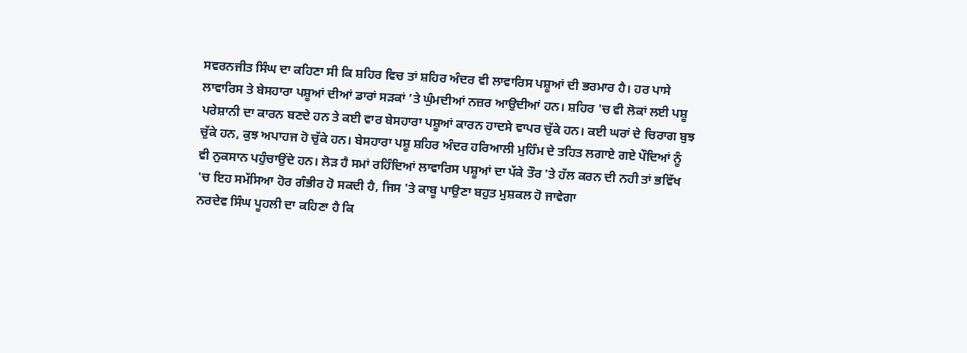ਸਵਰਨਜੀਤ ਸਿੰਘ ਦਾ ਕਹਿਣਾ ਸੀ ਕਿ ਸ਼ਹਿਰ ਵਿਚ ਤਾਂ ਸ਼ਹਿਰ ਅੰਦਰ ਵੀ ਲਾਵਾਰਿਸ ਪਸ਼ੂਆਂ ਦੀ ਭਰਮਾਰ ਹੈ। ਹਰ ਪਾਸੇ ਲਾਵਾਰਿਸ ਤੇ ਬੇਸਹਾਰਾ ਪਸ਼ੂਆਂ ਦੀਆਂ ਡਾਰਾਂ ਸੜਕਾਂ ’ਤੇ ਘੁੰਮਦੀਆਂ ਨਜ਼ਰ ਆਉਦੀਆਂ ਹਨ। ਸ਼ਹਿਰ 'ਚ ਵੀ ਲੋਕਾਂ ਲਈ ਪਸ਼ੂ ਪਰੇਸ਼ਾਨੀ ਦਾ ਕਾਰਨ ਬਣਦੇ ਹਨ ਤੇ ਕਈ ਵਾਰ ਬੇਸਹਾਰਾ ਪਸ਼ੂਆਂ ਕਾਰਨ ਹਾਦਸੇ ਵਾਪਰ ਚੁੱਕੇ ਹਨ। ਕਈ ਘਰਾਂ ਦੇ ਚਿਰਾਗ ਬੁਝ ਚੁੱਕੇ ਹਨ, ਕੁਝ ਅਪਾਹਜ ਹੋ ਚੁੱਕੇ ਹਨ। ਬੇਸਹਾਰਾ ਪਸ਼ੂ ਸ਼ਹਿਰ ਅੰਦਰ ਹਰਿਆਲੀ ਮੁਹਿੰਮ ਦੇ ਤਹਿਤ ਲਗਾਏ ਗਏ ਪੌਦਿਆਂ ਨੂੰ ਵੀ ਨੁਕਸਾਨ ਪਹੁੰਚਾਉਂਦੇ ਹਨ। ਲੋੜ ਹੈ ਸਮਾਂ ਰਹਿੰਦਿਆਂ ਲਾਵਾਰਿਸ ਪਸ਼ੂਆਂ ਦਾ ਪੱਕੇ ਤੌਰ 'ਤੇ ਹੱਲ ਕਰਨ ਦੀ ਨਹੀ ਤਾਂ ਭਵਿੱਖ 'ਚ ਇਹ ਸਮੱਸਿਆ ਹੋਰ ਗੰਭੀਰ ਹੋ ਸਕਦੀ ਹੈ, ਜਿਸ 'ਤੇ ਕਾਬੂ ਪਾਉਣਾ ਬਹੁਤ ਮੁਸ਼ਕਲ ਹੋ ਜਾਵੇਗਾ
ਨਰਦੇਵ ਸਿੰਘ ਪੂਹਲੀ ਦਾ ਕਹਿਣਾ ਹੈ ਕਿ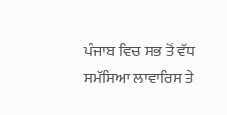ਪੰਜਾਬ ਵਿਚ ਸਭ ਤੋਂ ਵੱਧ ਸਮੱਸਿਆ ਲਾਵਾਰਿਸ ਤੇ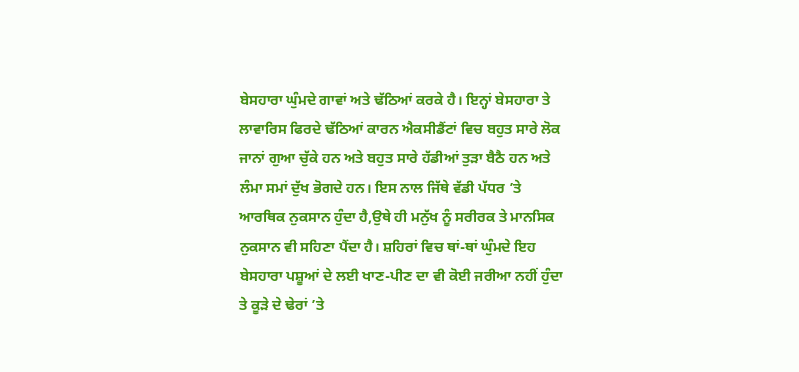ਬੇਸਹਾਰਾ ਘੁੰਮਦੇ ਗਾਵਾਂ ਅਤੇ ਢੱਠਿਆਂ ਕਰਕੇ ਹੈ। ਇਨ੍ਹਾਂ ਬੇਸਹਾਰਾ ਤੇ ਲਾਵਾਰਿਸ ਫਿਰਦੇ ਢੱਠਿਆਂ ਕਾਰਨ ਐਕਸੀਡੈਂਟਾਂ ਵਿਚ ਬਹੁਤ ਸਾਰੇ ਲੋਕ ਜਾਨਾਂ ਗੁਆ ਚੁੱਕੇ ਹਨ ਅਤੇ ਬਹੁਤ ਸਾਰੇ ਹੱਡੀਆਂ ਤੁੜਾ ਬੈਠੈ ਹਨ ਅਤੇ ਲੰਮਾ ਸਮਾਂ ਦੁੱਖ ਭੋਗਦੇ ਹਨ। ਇਸ ਨਾਲ ਜਿੱਥੇ ਵੱਡੀ ਪੱਧਰ ’ਤੇ ਆਰਥਿਕ ਨੁਕਸਾਨ ਹੁੰਦਾ ਹੈ,ਉਥੇ ਹੀ ਮਨੁੱਖ ਨੂੰ ਸਰੀਰਕ ਤੇ ਮਾਨਸਿਕ ਨੁਕਸਾਨ ਵੀ ਸਹਿਣਾ ਪੈਂਦਾ ਹੈ। ਸ਼ਹਿਰਾਂ ਵਿਚ ਥਾਂ-ਥਾਂ ਘੁੰਮਦੇ ਇਹ ਬੇਸਹਾਰਾ ਪਸ਼ੂਆਂ ਦੇ ਲਈ ਖਾਣ-ਪੀਣ ਦਾ ਵੀ ਕੋਈ ਜਰੀਆ ਨਹੀਂ ਹੁੰਦਾ ਤੇ ਕੂੜੇ ਦੇ ਢੇਰਾਂ ’ਤੇ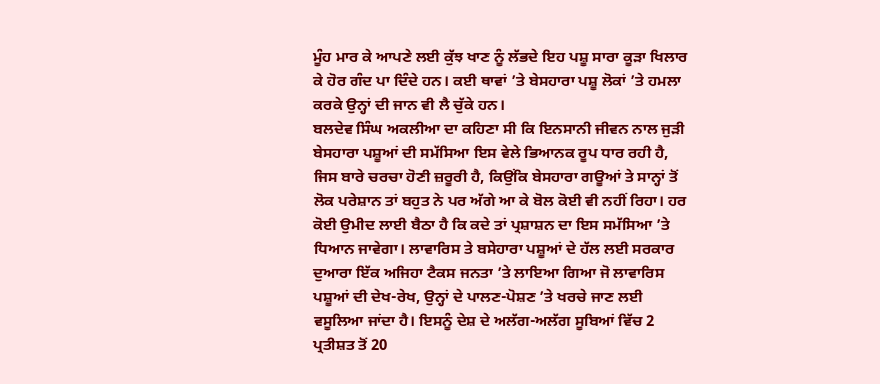ਮੂੰਹ ਮਾਰ ਕੇ ਆਪਣੇ ਲਈ ਕੁੱਝ ਖਾਣ ਨੂੰ ਲੱਭਦੇ ਇਹ ਪਸ਼ੂ ਸਾਰਾ ਕੂੜਾ ਖਿਲਾਰ ਕੇ ਹੋਰ ਗੰਦ ਪਾ ਦਿੰਦੇ ਹਨ। ਕਈ ਥਾਵਾਂ ’ਤੇ ਬੇਸਹਾਰਾ ਪਸ਼ੂ ਲੋਕਾਂ ’ਤੇ ਹਮਲਾ ਕਰਕੇ ਉਨ੍ਹਾਂ ਦੀ ਜਾਨ ਵੀ ਲੈ ਚੁੱਕੇ ਹਨ।
ਬਲਦੇਵ ਸਿੰਘ ਅਕਲੀਆ ਦਾ ਕਹਿਣਾ ਸੀ ਕਿ ਇਨਸਾਨੀ ਜੀਵਨ ਨਾਲ ਜੁੜੀ ਬੇਸਹਾਰਾ ਪਸ਼ੂਆਂ ਦੀ ਸਮੱਸਿਆ ਇਸ ਵੇਲੇ ਭਿਆਨਕ ਰੂਪ ਧਾਰ ਰਹੀ ਹੈ, ਜਿਸ ਬਾਰੇ ਚਰਚਾ ਹੋਣੀ ਜ਼ਰੂਰੀ ਹੈ, ਕਿਉਂਕਿ ਬੇਸਹਾਰਾ ਗਊਆਂ ਤੇ ਸਾਨ੍ਹਾਂ ਤੋਂ ਲੋਕ ਪਰੇਸ਼ਾਨ ਤਾਂ ਬਹੁਤ ਨੇ ਪਰ ਅੱਗੇ ਆ ਕੇ ਬੋਲ ਕੋਈ ਵੀ ਨਹੀਂ ਰਿਹਾ। ਹਰ ਕੋਈ ਉਮੀਦ ਲਾਈ ਬੈਠਾ ਹੈ ਕਿ ਕਦੇ ਤਾਂ ਪ੍ਰਸ਼ਾਸ਼ਨ ਦਾ ਇਸ ਸਮੱਸਿਆ ’ਤੇ ਧਿਆਨ ਜਾਵੇਗਾ। ਲਾਵਾਰਿਸ ਤੇ ਬਸੇਹਾਰਾ ਪਸ਼ੂਆਂ ਦੇ ਹੱਲ ਲਈ ਸਰਕਾਰ ਦੁਆਰਾ ਇੱਕ ਅਜਿਹਾ ਟੈਕਸ ਜਨਤਾ ’ਤੇ ਲਾਇਆ ਗਿਆ ਜੋ ਲਾਵਾਰਿਸ ਪਸ਼ੂਆਂ ਦੀ ਦੇਖ-ਰੇਖ, ਉਨ੍ਹਾਂ ਦੇ ਪਾਲਣ-ਪੋਸ਼ਣ ’ਤੇ ਖਰਚੇ ਜਾਣ ਲਈ ਵਸੂਲਿਆ ਜਾਂਦਾ ਹੈ। ਇਸਨੂੰ ਦੇਸ਼ ਦੇ ਅਲੱਗ-ਅਲੱਗ ਸੂਬਿਆਂ ਵਿੱਚ 2 ਪ੍ਰਤੀਸ਼ਤ ਤੋਂ 20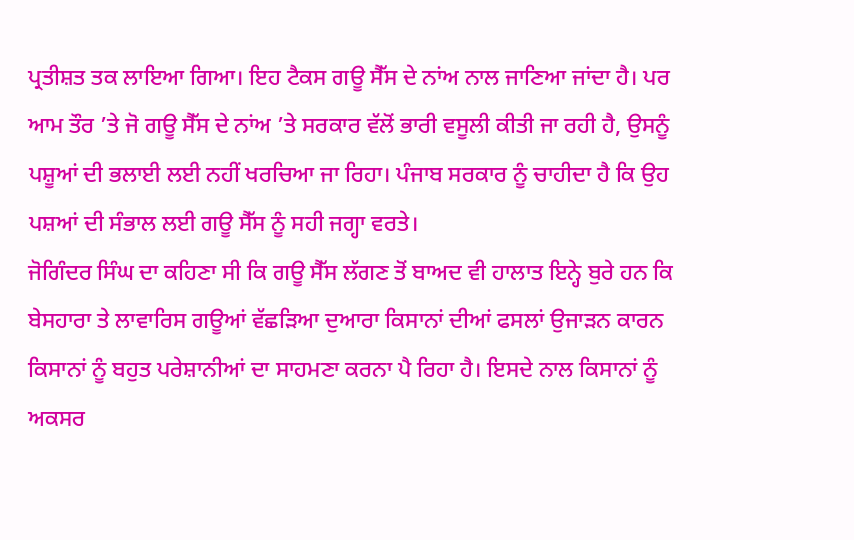ਪ੍ਰਤੀਸ਼ਤ ਤਕ ਲਾਇਆ ਗਿਆ। ਇਹ ਟੈਕਸ ਗਊ ਸੈੱਸ ਦੇ ਨਾਂਅ ਨਾਲ ਜਾਣਿਆ ਜਾਂਦਾ ਹੈ। ਪਰ ਆਮ ਤੌਰ ’ਤੇ ਜੋ ਗਊ ਸੈੱਸ ਦੇ ਨਾਂਅ ’ਤੇ ਸਰਕਾਰ ਵੱਲੋਂ ਭਾਰੀ ਵਸੂਲੀ ਕੀਤੀ ਜਾ ਰਹੀ ਹੈ, ਉਸਨੂੰ ਪਸ਼ੂਆਂ ਦੀ ਭਲਾਈ ਲਈ ਨਹੀਂ ਖਰਚਿਆ ਜਾ ਰਿਹਾ। ਪੰਜਾਬ ਸਰਕਾਰ ਨੂੰ ਚਾਹੀਦਾ ਹੈ ਕਿ ਉਹ ਪਸ਼ਆਂ ਦੀ ਸੰਭਾਲ ਲਈ ਗਊ ਸੈੱਸ ਨੂੰ ਸਹੀ ਜਗ੍ਹਾ ਵਰਤੇ।
ਜੋਗਿੰਦਰ ਸਿੰਘ ਦਾ ਕਹਿਣਾ ਸੀ ਕਿ ਗਊ ਸੈੱਸ ਲੱਗਣ ਤੋਂ ਬਾਅਦ ਵੀ ਹਾਲਾਤ ਇਨ੍ਹੇ ਬੁਰੇ ਹਨ ਕਿ ਬੇਸਹਾਰਾ ਤੇ ਲਾਵਾਰਿਸ ਗਊਆਂ ਵੱਛੜਿਆ ਦੁਆਰਾ ਕਿਸਾਨਾਂ ਦੀਆਂ ਫਸਲਾਂ ਉਜਾੜਨ ਕਾਰਨ ਕਿਸਾਨਾਂ ਨੂੰ ਬਹੁਤ ਪਰੇਸ਼ਾਨੀਆਂ ਦਾ ਸਾਹਮਣਾ ਕਰਨਾ ਪੈ ਰਿਹਾ ਹੈ। ਇਸਦੇ ਨਾਲ ਕਿਸਾਨਾਂ ਨੂੰ ਅਕਸਰ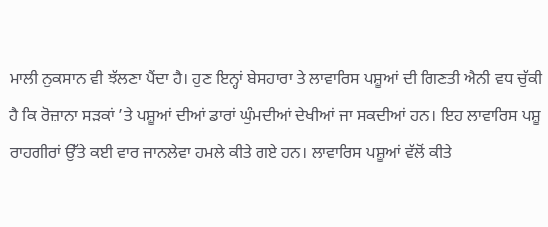ਮਾਲੀ ਨੁਕਸਾਨ ਵੀ ਝੱਲਣਾ ਪੈਂਦਾ ਹੈ। ਹੁਣ ਇਨ੍ਹਾਂ ਬੇਸਹਾਰਾ ਤੇ ਲਾਵਾਰਿਸ ਪਸ਼ੂਆਂ ਦੀ ਗਿਣਤੀ ਐਨੀ ਵਧ ਚੁੱਕੀ ਹੈ ਕਿ ਰੋਜ਼ਾਨਾ ਸੜਕਾਂ ’ਤੇ ਪਸ਼ੂਆਂ ਦੀਆਂ ਡਾਰਾਂ ਘੁੰਮਦੀਆਂ ਦੇਖੀਆਂ ਜਾ ਸਕਦੀਆਂ ਹਨ। ਇਹ ਲਾਵਾਰਿਸ ਪਸ਼ੂ ਰਾਹਗੀਰਾਂ ਉੱਤੇ ਕਈ ਵਾਰ ਜਾਨਲੇਵਾ ਹਮਲੇ ਕੀਤੇ ਗਏ ਹਨ। ਲਾਵਾਰਿਸ ਪਸ਼ੂਆਂ ਵੱਲੋਂ ਕੀਤੇ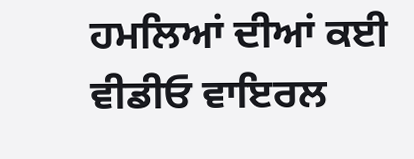ਹਮਲਿਆਂ ਦੀਆਂ ਕਈ ਵੀਡੀਓ ਵਾਇਰਲ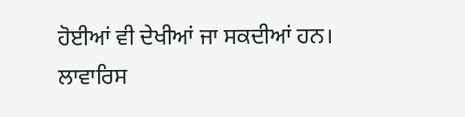ਹੋਈਆਂ ਵੀ ਦੇਖੀਆਂ ਜਾ ਸਕਦੀਆਂ ਹਨ। ਲਾਵਾਰਿਸ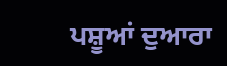ਪਸ਼ੂਆਂ ਦੁਆਰਾ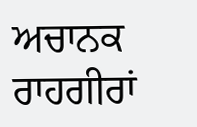ਅਚਾਨਕ ਰਾਹਗੀਰਾਂ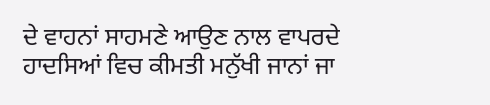ਦੇ ਵਾਹਨਾਂ ਸਾਹਮਣੇ ਆਉਣ ਨਾਲ ਵਾਪਰਦੇ ਹਾਦਸਿਆਂ ਵਿਚ ਕੀਮਤੀ ਮਨੁੱਖੀ ਜਾਨਾਂ ਜਾ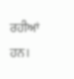ਰਹੀਆਂ ਹਨ।